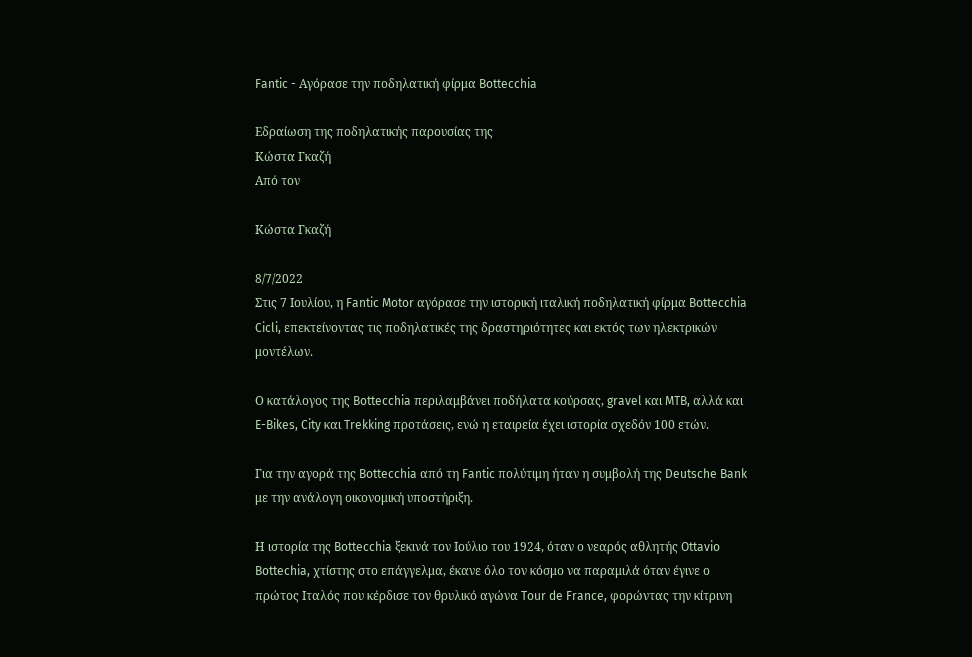Fantic - Αγόρασε την ποδηλατική φίρμα Bottecchia

Εδραίωση της ποδηλατικής παρουσίας της
Κώστα Γκαζή
Από τον

Κώστα Γκαζή

8/7/2022
Στις 7 Ιουλίου, η Fantic Motor αγόρασε την ιστορική ιταλική ποδηλατική φίρμα Bottecchia Cicli, επεκτείνοντας τις ποδηλατικές της δραστηριότητες και εκτός των ηλεκτρικών μοντέλων.

Ο κατάλογος της Bottecchia περιλαμβάνει ποδήλατα κούρσας, gravel και MTB, αλλά και E-Bikes, City και Trekking προτάσεις, ενώ η εταιρεία έχει ιστορία σχεδόν 100 ετών.

Για την αγορά της Bottecchia από τη Fantic πολύτιμη ήταν η συμβολή της Deutsche Bank με την ανάλογη οικονομική υποστήριξη.

Η ιστορία της Bottecchia ξεκινά τον Ιούλιο του 1924, όταν ο νεαρός αθλητής Ottavio Bottechia, χτίστης στο επάγγελμα, έκανε όλο τον κόσμο να παραμιλά όταν έγινε ο πρώτος Ιταλός που κέρδισε τον θρυλικό αγώνα Tour de France, φορώντας την κίτρινη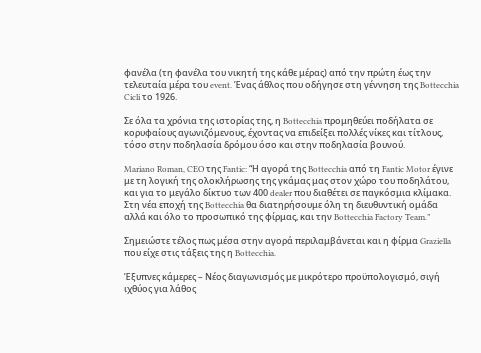φανέλα (τη φανέλα του νικητή της κάθε μέρας) από την πρώτη έως την τελευταία μέρα του event. Ένας άθλος που οδήγησε στη γέννηση της Bottecchia Cicli το 1926.

Σε όλα τα χρόνια της ιστορίας της, η Bottecchia προμηθεύει ποδήλατα σε κορυφαίους αγωνιζόμενους, έχοντας να επιδείξει πολλές νίκες και τίτλους, τόσο στην ποδηλασία δρόμου όσο και στην ποδηλασία βουνού.

Mariano Roman, CEO της Fantic: “Η αγορά της Bottecchia από τη Fantic Motor έγινε με τη λογική της ολοκλήρωσης της γκάμας μας στον χώρο του ποδηλάτου, και για το μεγάλο δίκτυο των 400 dealer που διαθέτει σε παγκόσμια κλίμακα. Στη νέα εποχή της Bottecchia θα διατηρήσουμε όλη τη διευθυντική ομάδα αλλά και όλο το προσωπικό της φίρμας, και την Bottecchia Factory Team.”

Σημειώστε τέλος πως μέσα στην αγορά περιλαμβάνεται και η φίρμα Graziella που είχε στις τάξεις της η Bottecchia.

Έξυπνες κάμερες – Νέος διαγωνισμός με μικρότερο προϋπολογισμό, σιγή ιχθύος για λάθος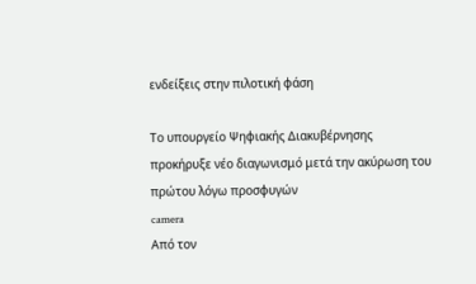ενδείξεις στην πιλοτική φάση

Το υπουργείο Ψηφιακής Διακυβέρνησης προκήρυξε νέο διαγωνισμό μετά την ακύρωση του πρώτου λόγω προσφυγών
camera
Από τον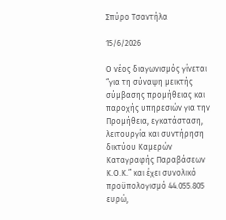Σπύρο Τσαντήλα

15/6/2026

Ο νέος διαγωνισμός γίνεται “για τη σύναψη μεικτής σύμβασης προμήθειας και παροχής υπηρεσιών για την Προμήθεια, εγκατάσταση, λειτουργία και συντήρηση δικτύου Καμερών Καταγραφής Παραβάσεων Κ.Ο.Κ.” και έχει συνολικό προϋπολογισμό 44.055.805 ευρώ,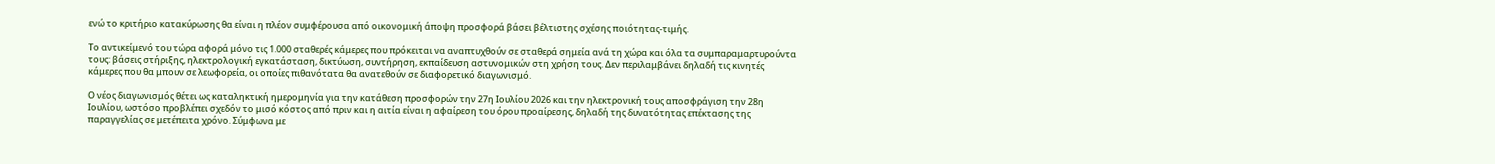ενώ το κριτήριο κατακύρωσης θα είναι η πλέον συμφέρουσα από οικονομική άποψη προσφορά βάσει βέλτιστης σχέσης ποιότητας-τιμής.

Το αντικείμενό του τώρα αφορά μόνο τις 1.000 σταθερές κάμερες που πρόκειται να αναπτυχθούν σε σταθερά σημεία ανά τη χώρα και όλα τα συμπαραμαρτυρούντα τους: βάσεις στήριξης, ηλεκτρολογική εγκατάσταση, δικτύωση, συντήρηση, εκπαίδευση αστυνομικών στη χρήση τους. Δεν περιλαμβάνει δηλαδή τις κινητές κάμερες που θα μπουν σε λεωφορεία, οι οποίες πιθανότατα θα ανατεθούν σε διαφορετικό διαγωνισμό.

Ο νέος διαγωνισμός θέτει ως καταληκτική ημερομηνία για την κατάθεση προσφορών την 27η Ιουλίου 2026 και την ηλεκτρονική τους αποσφράγιση την 28η Ιουλίου, ωστόσο προβλέπει σχεδόν το μισό κόστος από πριν και η αιτία είναι η αφαίρεση του όρου προαίρεσης, δηλαδή της δυνατότητας επέκτασης της παραγγελίας σε μετέπειτα χρόνο. Σύμφωνα με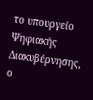το υπουργείο Ψηφιακής Διακυβέρνησης, ο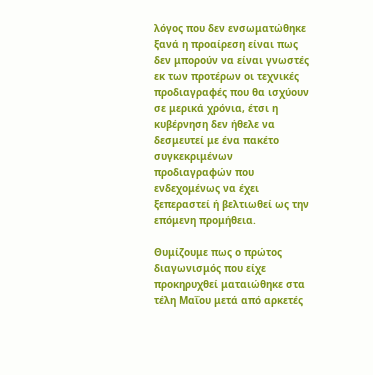λόγος που δεν ενσωματώθηκε ξανά η προαίρεση είναι πως δεν μπορούν να είναι γνωστές εκ των προτέρων οι τεχνικές προδιαγραφές που θα ισχύουν σε μερικά χρόνια, έτσι η κυβέρνηση δεν ήθελε να δεσμευτεί με ένα πακέτο συγκεκριμένων προδιαγραφών που ενδεχομένως να έχει ξεπεραστεί ή βελτιωθεί ως την επόμενη προμήθεια.

Θυμίζουμε πως ο πρώτος διαγωνισμός που είχε προκηρυχθεί ματαιώθηκε στα τέλη Μαΐου μετά από αρκετές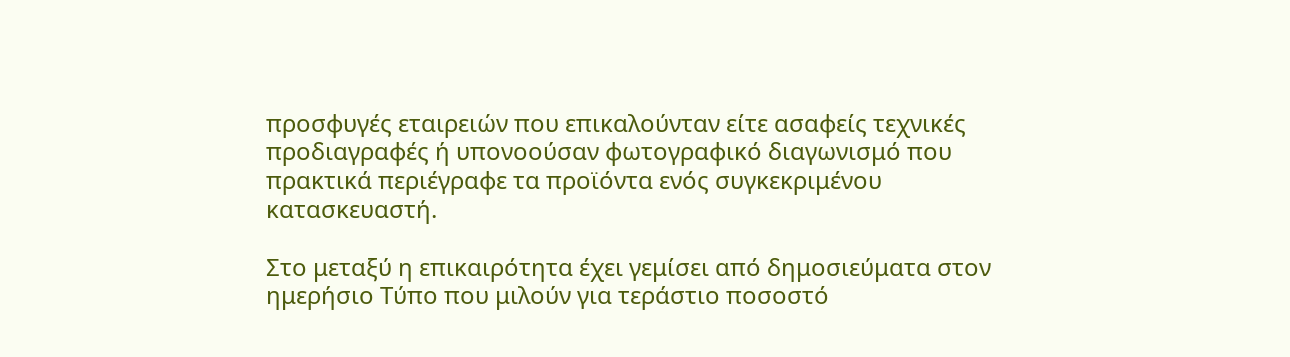προσφυγές εταιρειών που επικαλούνταν είτε ασαφείς τεχνικές προδιαγραφές ή υπονοούσαν φωτογραφικό διαγωνισμό που πρακτικά περιέγραφε τα προϊόντα ενός συγκεκριμένου κατασκευαστή.

Στο μεταξύ η επικαιρότητα έχει γεμίσει από δημοσιεύματα στον ημερήσιο Τύπο που μιλούν για τεράστιο ποσοστό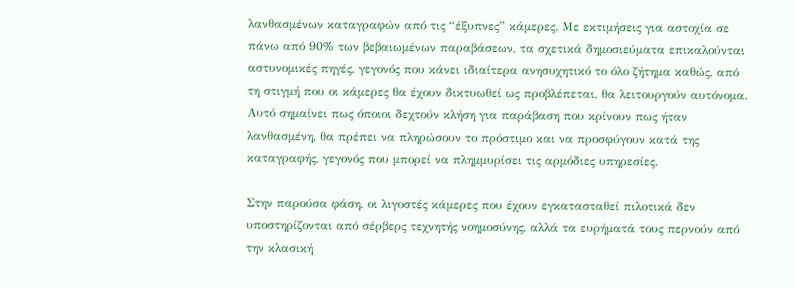λανθασμένων καταγραφών από τις “έξυπνες” κάμερες. Με εκτιμήσεις για αστοχία σε πάνω από 90% των βεβαιωμένων παραβάσεων, τα σχετικά δημοσιεύματα επικαλούνται αστυνομικές πηγές, γεγονός που κάνει ιδιαίτερα ανησυχητικό το όλο ζήτημα καθώς, από τη στιγμή που οι κάμερες θα έχουν δικτυωθεί ως προβλέπεται, θα λειτουργούν αυτόνομα. Αυτό σημαίνει πως όποιοι δεχτούν κλήση για παράβαση που κρίνουν πως ήταν λανθασμένη, θα πρέπει να πληρώσουν το πρόστιμο και να προσφύγουν κατά της καταγραφής, γεγονός που μπορεί να πλημμυρίσει τις αρμόδιες υπηρεσίες.

Στην παρούσα φάση, οι λιγοστές κάμερες που έχουν εγκατασταθεί πιλοτικά δεν υποστηρίζονται από σέρβερς τεχνητής νοημοσύνης, αλλά τα ευρήματά τους περνούν από την κλασική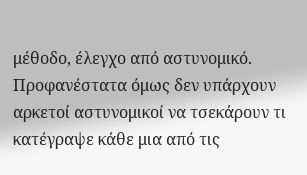μέθοδο, έλεγχο από αστυνομικό. Προφανέστατα όμως δεν υπάρχουν αρκετοί αστυνομικοί να τσεκάρουν τι κατέγραψε κάθε μια από τις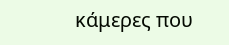κάμερες που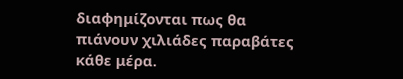διαφημίζονται πως θα πιάνουν χιλιάδες παραβάτες κάθε μέρα.